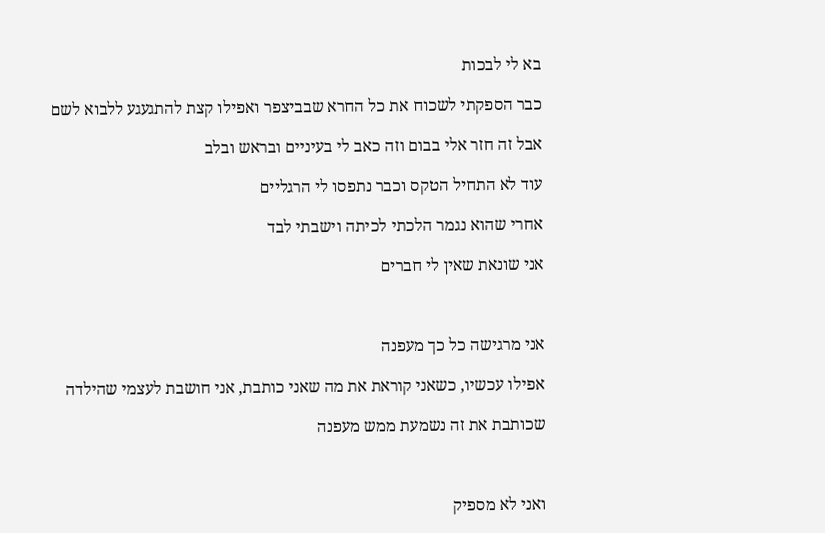בא לי לבכות

כבר הספקתי לשכוח את כל החרא שבביצפר ואפילו קצת להתגעגע ללבוא לשם

אבל זה חזר אלי בבום וזה כאב לי בעיניים ובראש ובלב

עוד לא התחיל הטקס וכבר נתפסו לי הרגליים

אחרי שהוא נגמר הלכתי לכיתה וישבתי לבד

אני שונאת שאין לי חברים



אני מרגישה כל כך מעפנה

אפילו עכשיו, כשאני קוראת את מה שאני כותבת, אני חושבת לעצמי שהילדה

שכותבת את זה נשמעת ממש מעפנה



ואני לא מספיק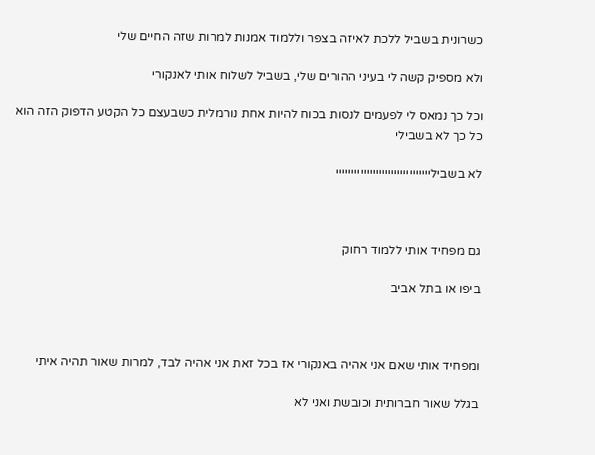כשרונית בשביל ללכת לאיזה בצפר וללמוד אמנות למרות שזה החיים שלי

ולא מספיק קשה לי בעיני ההורים שלי, בשביל לשלוח אותי לאנקורי

וכל כך נמאס לי לפעמים לנסות בכוח להיות אחת נורמלית כשבעצם כל הקטע הדפוק הזה הוא כל כך לא בשבילי

לא בשבילייייייייייייייייייייייייייייייי



גם מפחיד אותי ללמוד רחוק

ביפו או בתל אביב



ומפחיד אותי שאם אני אהיה באנקורי אז בכל זאת אני אהיה לבד, למרות שאור תהיה איתי

בגלל שאור חברותית וכובשת ואני לא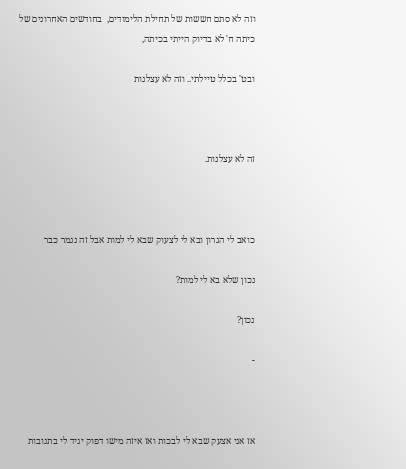וזה לא סתם חששות של תחילת הלימודים,  בחודשים האחרונים של כיתה ח' לא בדיוק הייתי בכיתה,

ובט' בכלל טיילתי.. וזה לא עצלנות



זה לא עצלנות.



כואב לי הגרון ובא לי לצעוק שבא לי למות אבל זה נגמר כבר

נכון שלא בא לי למות?

נכון?

-



אז אני אצעק שבא לי לבכות ואז איזה מישו דפוק יגיד לי בתגובות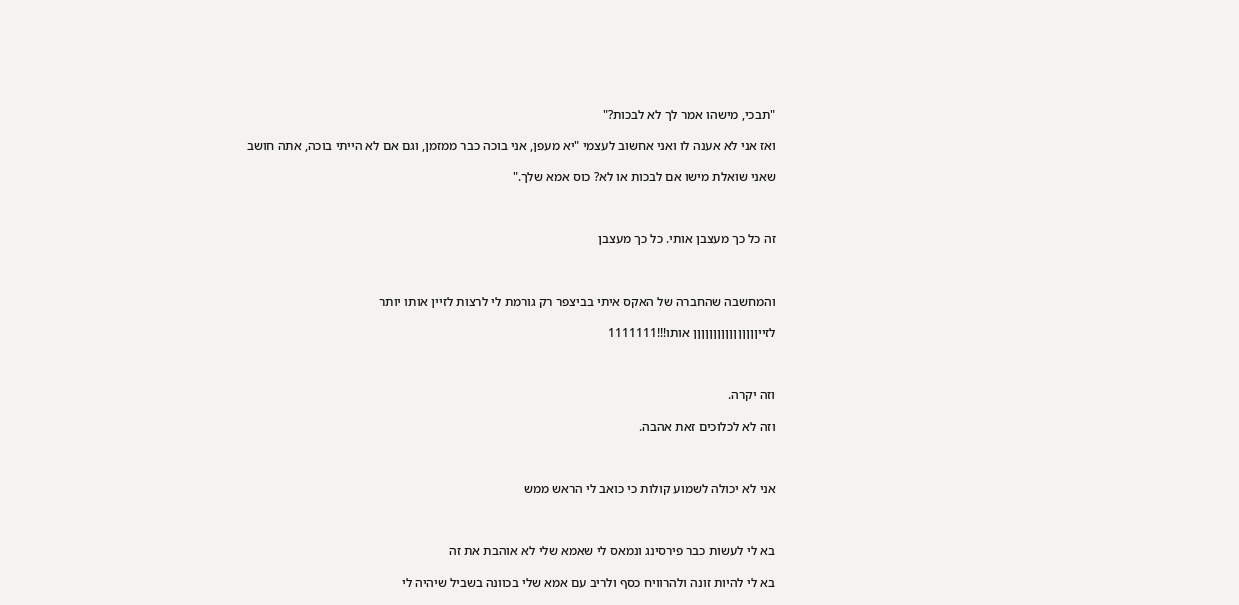"תבכי, מישהו אמר לך לא לבכות?"

ואז אני לא אענה לו ואני אחשוב לעצמי "יא מעפן, אני בוכה כבר ממזמן, וגם אם לא הייתי בוכה, אתה חושב

שאני שואלת מישו אם לבכות או לא? כוס אמא שלך."



זה כל כך מעצבן אותי. כל כך מעצבן



והמחשבה שהחברה של האקס איתי בביצפר רק גורמת לי לרצות לזיין אותו יותר

לזייןןןןןןןןןןןןןןןן אותו!!!1111111



וזה יקרה.

וזה לא לכלוכים זאת אהבה.



אני לא יכולה לשמוע קולות כי כואב לי הראש ממש



בא לי לעשות כבר פירסינג ונמאס לי שאמא שלי לא אוהבת את זה

בא לי להיות זונה ולהרוויח כסף ולריב עם אמא שלי בכוונה בשביל שיהיה לי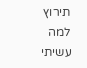תירוץ למה עשיתי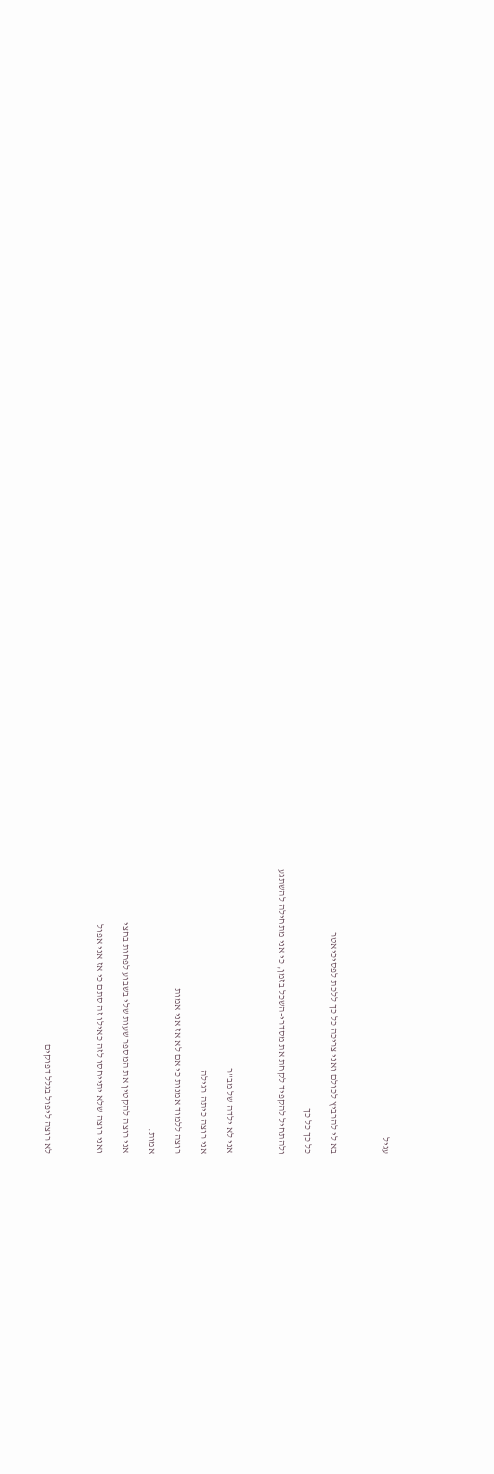עגיל



בא לי להרביץ לכולם ואני צריכה כל כך ללכת לפסיכיאטר

כל כך כל כך

ולהתחיל להקפיד לקחת את מסדרי-השכל בזמן, כי אני מתחילה להשתגע



אני לא ילדה של מב"ר

אני רוצה כיתה רגילה

רוצה ללמוד אמנות כי אם לא אז אני אמות

אמות.

אני רוצה להקטין את המספר שעות שלי בשבוע לפחות בחצי

ואני רוצה שלא יתייחסו לזה כאילו זה סתם כי אז אני אפול



לא רוצה ליפול בגלל דפוקים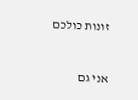זונות כולכם



אני גם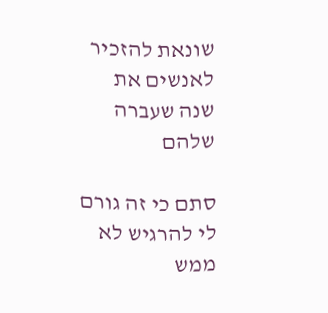שונאת להזכיר לאנשים את שנה שעברה שלהם

סתם כי זה גורם לי להרגיש לא ממש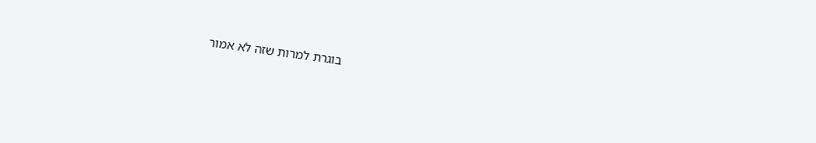בוגרת למרות שזה לא אמור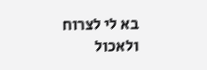בא לי לצרוח ולאכול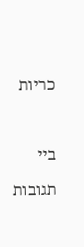כריות



ביי

תגובות